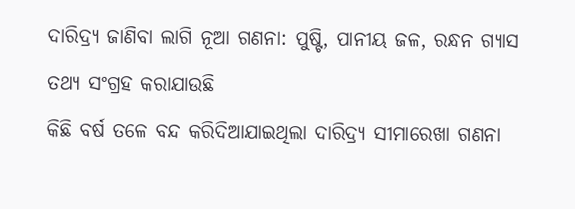ଦାରିଦ୍ର୍ୟ ଜାଣିବା ଲାଗି ନୂଆ ଗଣନା: ପୁଷ୍ଟି, ପାନୀୟ ଜଳ, ରନ୍ଧନ ଗ୍ୟାସ ତଥ୍ୟ ସଂଗ୍ରହ କରାଯାଉଛି
କିଛି ବର୍ଷ ତଳେ ବନ୍ଦ କରିଦିଆଯାଇଥିଲା ଦାରିଦ୍ର୍ୟ ସୀମାରେଖା ଗଣନା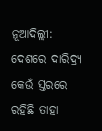ନୂଆଦିଲ୍ଲୀ: ଦେଶରେ ଦାରିଦ୍ର୍ୟ କେଉଁ ସ୍ତରରେ ରହିଛି ତାହା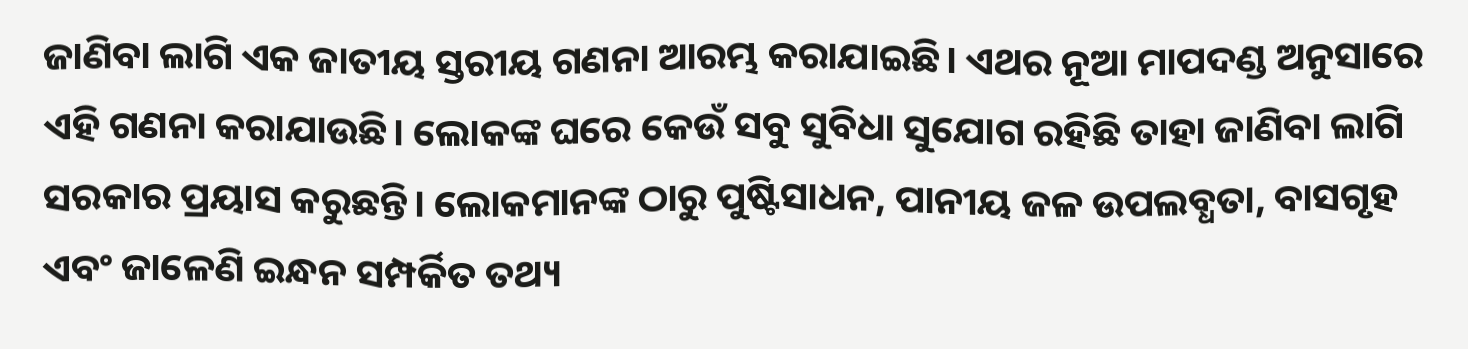ଜାଣିବା ଲାଗି ଏକ ଜାତୀୟ ସ୍ତରୀୟ ଗଣନା ଆରମ୍ଭ କରାଯାଇଛି। ଏଥର ନୂଆ ମାପଦଣ୍ଡ ଅନୁସାରେ ଏହି ଗଣନା କରାଯାଉଛି। ଲୋକଙ୍କ ଘରେ କେଉଁ ସବୁ ସୁବିଧା ସୁଯୋଗ ରହିଛି ତାହା ଜାଣିବା ଲାଗି ସରକାର ପ୍ରୟାସ କରୁଛନ୍ତି। ଲୋକମାନଙ୍କ ଠାରୁ ପୁଷ୍ଟିସାଧନ, ପାନୀୟ ଜଳ ଉପଲବ୍ଧତା, ବାସଗୃହ ଏବଂ ଜାଳେଣି ଇନ୍ଧନ ସମ୍ପର୍କିତ ତଥ୍ୟ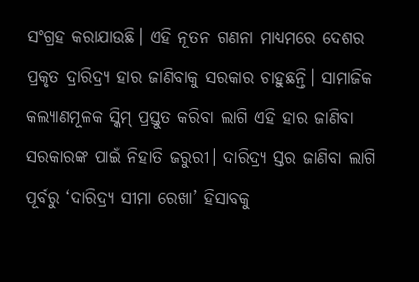ସଂଗ୍ରହ କରାଯାଉଛି। ଏହି ନୂତନ ଗଣନା ମାଧ୍ୟମରେ ଦେଶର ପ୍ରକୃତ ଦ୍ରାରିଦ୍ର୍ୟ ହାର ଜାଣିବାକୁ ସରକାର ଚାହୁଛନ୍ତି। ସାମାଜିକ କଲ୍ୟାଣମୂଳକ ସ୍କିମ୍ ପ୍ରସ୍ତୁତ କରିବା ଲାଗି ଏହି ହାର ଜାଣିବା ସରକାରଙ୍କ ପାଇଁ ନିହାତି ଜରୁରୀ। ଦାରିଦ୍ର୍ୟ ସ୍ତର ଜାଣିବା ଲାଗି ପୂର୍ବରୁ ‘ଦାରିଦ୍ର୍ୟ ସୀମା ରେଖା’ ହିସାବକୁ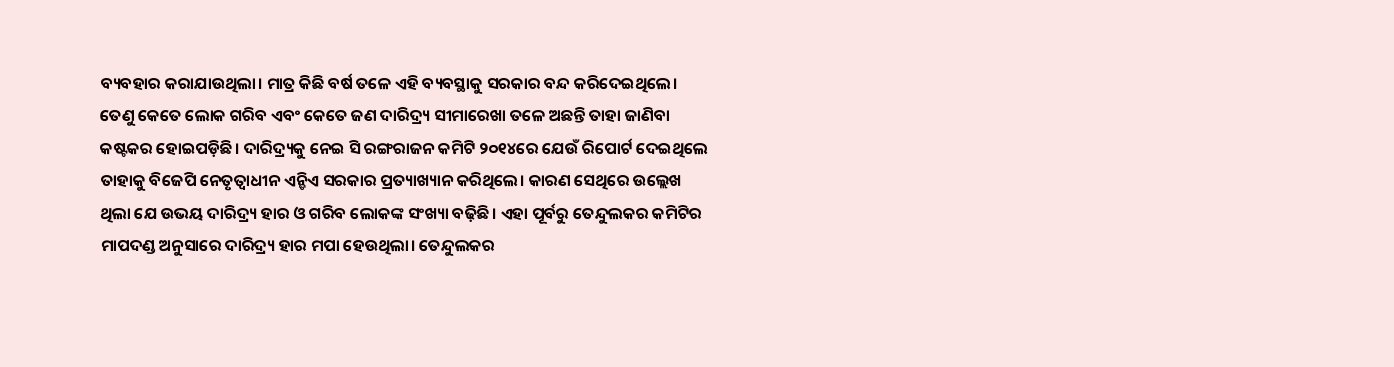ବ୍ୟବହାର କରାଯାଉଥିଲା। ମାତ୍ର କିଛି ବର୍ଷ ତଳେ ଏହି ବ୍ୟବସ୍ଥାକୁ ସରକାର ବନ୍ଦ କରିଦେଇଥିଲେ। ତେଣୁ କେତେ ଲୋକ ଗରିବ ଏବଂ କେତେ ଜଣ ଦାରିଦ୍ର୍ୟ ସୀମାରେଖା ତଳେ ଅଛନ୍ତି ତାହା ଜାଣିବା କଷ୍ଟକର ହୋଇପଡ଼ିଛି। ଦାରିଦ୍ର୍ୟକୁ ନେଇ ସି ରଙ୍ଗରାଜନ କମିଟି ୨୦୧୪ରେ ଯେଉଁ ରିପୋର୍ଟ ଦେଇଥିଲେ ତାହାକୁ ବିଜେପି ନେତୃତ୍ବାଧୀନ ଏନ୍ଡିଏ ସରକାର ପ୍ରତ୍ୟାଖ୍ୟାନ କରିଥିଲେ। କାରଣ ସେଥିରେ ଉଲ୍ଲେଖ ଥିଲା ଯେ ଉଭୟ ଦାରିଦ୍ର୍ୟ ହାର ଓ ଗରିବ ଲୋକଙ୍କ ସଂଖ୍ୟା ବଢ଼ିଛି। ଏହା ପୂର୍ବରୁ ତେନ୍ଦୁଲକର କମିଟିର ମାପଦଣ୍ଡ ଅନୁସାରେ ଦାରିଦ୍ର୍ୟ ହାର ମପା ହେଉଥିଲା। ତେନ୍ଦୁଲକର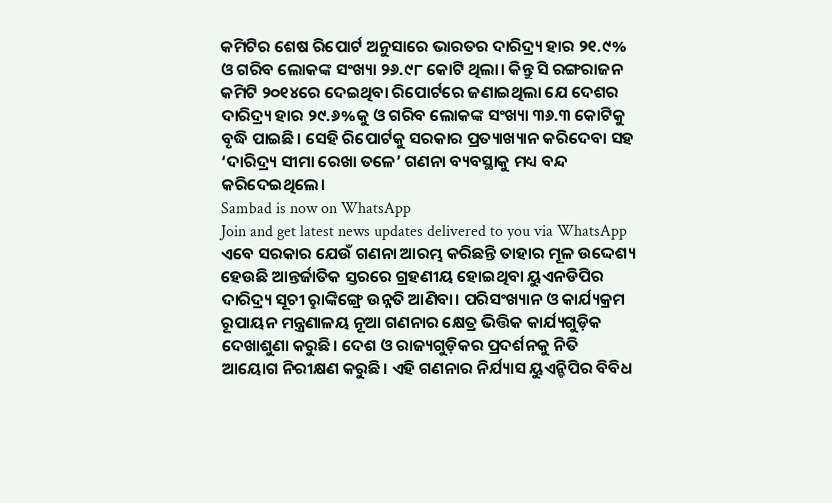କମିଟିର ଶେଷ ରିପୋର୍ଟ ଅନୁସାରେ ଭାରତର ଦାରିଦ୍ର୍ୟ ହାର ୨୧.୯% ଓ ଗରିବ ଲୋକଙ୍କ ସଂଖ୍ୟା ୨୬.୯୮ କୋଟି ଥିଲା। କିନ୍ତୁ ସି ରଙ୍ଗରାଜନ କମିଟି ୨୦୧୪ରେ ଦେଇଥିବା ରିପୋର୍ଟରେ ଜଣାଇଥିଲା ଯେ ଦେଶର ଦାରିଦ୍ର୍ୟ ହାର ୨୯.୬%କୁ ଓ ଗରିବ ଲୋକଙ୍କ ସଂଖ୍ୟା ୩୬.୩ କୋଟିକୁ ବୃଦ୍ଧି ପାଇଛି। ସେହି ରିପୋର୍ଟକୁ ସରକାର ପ୍ରତ୍ୟାଖ୍ୟାନ କରିଦେବା ସହ ‘ଦାରିଦ୍ର୍ୟ ସୀମା ରେଖା ତଳେ’ ଗଣନା ବ୍ୟବସ୍ଥାକୁ ମଧ୍ୟ ବନ୍ଦ କରିଦେଇଥିଲେ।
Sambad is now on WhatsApp
Join and get latest news updates delivered to you via WhatsApp
ଏବେ ସରକାର ଯେଉଁ ଗଣନା ଆରମ୍ଭ କରିଛନ୍ତି ତାହାର ମୂଳ ଉଦ୍ଦେଶ୍ୟ ହେଉଛି ଆନ୍ତର୍ଜାତିକ ସ୍ତରରେ ଗ୍ରହଣୀୟ ହୋଇଥିବା ୟୁଏନଡିପିର ଦାରିଦ୍ର୍ୟ ସୂଚୀ ରୢାଙ୍କିଙ୍ଗ୍ରେ ଉନ୍ନତି ଆଣିବା। ପରିସଂଖ୍ୟାନ ଓ କାର୍ଯ୍ୟକ୍ରମ ରୂପାୟନ ମନ୍ତ୍ରଣାଳୟ ନୂଆ ଗଣନାର କ୍ଷେତ୍ର ଭିତ୍ତିକ କାର୍ଯ୍ୟଗୁଡ଼ିକ ଦେଖାଶୁଣା କରୁଛି। ଦେଶ ଓ ରାଜ୍ୟଗୁଡ଼ିକର ପ୍ରଦର୍ଶନକୁ ନିତି ଆୟୋଗ ନିରୀକ୍ଷଣ କରୁଛି। ଏହି ଗଣନାର ନିର୍ଯ୍ୟାସ ୟୁଏନ୍ଡିପିର ବିବିଧ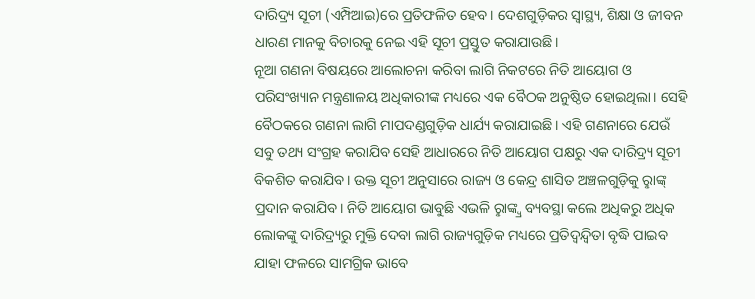ଦାରିଦ୍ର୍ୟ ସୂଚୀ (ଏମ୍ପିଆଇ)ରେ ପ୍ରତିଫଳିତ ହେବ। ଦେଶଗୁଡ଼ିକର ସ୍ବାସ୍ଥ୍ୟ, ଶିକ୍ଷା ଓ ଜୀବନ ଧାରଣ ମାନକୁ ବିଚାରକୁ ନେଇ ଏହି ସୂଚୀ ପ୍ରସ୍ତୁତ କରାଯାଉଛି।
ନୂଆ ଗଣନା ବିଷୟରେ ଆଲୋଚନା କରିବା ଲାଗି ନିକଟରେ ନିତି ଆୟୋଗ ଓ ପରିସଂଖ୍ୟାନ ମନ୍ତ୍ରଣାଳୟ ଅଧିକାରୀଙ୍କ ମଧ୍ୟରେ ଏକ ବୈଠକ ଅନୁଷ୍ଠିତ ହୋଇଥିଲା। ସେହି ବୈଠକରେ ଗଣନା ଲାଗି ମାପଦଣ୍ଡଗୁଡ଼ିକ ଧାର୍ଯ୍ୟ କରାଯାଇଛି। ଏହି ଗଣନାରେ ଯେଉଁ ସବୁ ତଥ୍ୟ ସଂଗ୍ରହ କରାଯିବ ସେହି ଆଧାରରେ ନିତି ଆୟୋଗ ପକ୍ଷରୁ ଏକ ଦାରିଦ୍ର୍ୟ ସୂଚୀ ବିକଶିତ କରାଯିବ। ଉକ୍ତ ସୂଚୀ ଅନୁସାରେ ରାଜ୍ୟ ଓ କେନ୍ଦ୍ର ଶାସିତ ଅଞ୍ଚଳଗୁଡ଼ିକୁ ରୢାଙ୍କ୍ ପ୍ରଦାନ କରାଯିବ। ନିତି ଆୟୋଗ ଭାବୁଛି ଏଭଳି ରୢାଙ୍କ୍ବ୍ର ବ୍ୟବସ୍ଥା କଲେ ଅଧିକରୁ ଅଧିକ ଲୋକଙ୍କୁ ଦାରିଦ୍ର୍ୟରୁ ମୁକ୍ତି ଦେବା ଲାଗି ରାଜ୍ୟଗୁଡ଼ିକ ମଧ୍ୟରେ ପ୍ରତିଦ୍ବନ୍ଦ୍ବିତା ବୃଦ୍ଧି ପାଇବ ଯାହା ଫଳରେ ସାମଗ୍ରିକ ଭାବେ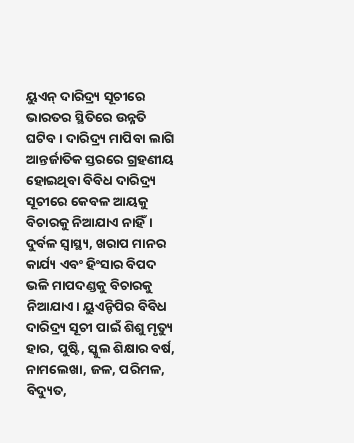ୟୁଏନ୍ ଦାରିଦ୍ର୍ୟ ସୂଚୀରେ ଭାରତର ସ୍ଥିତିରେ ଉନ୍ନତି ଘଟିବ। ଦାରିଦ୍ର୍ୟ ମାପିବା ଲାଗି ଆନ୍ତର୍ଜାତିକ ସ୍ତରରେ ଗ୍ରହଣୀୟ ହୋଇଥିବା ବିବିଧ ଦାରିଦ୍ର୍ୟ ସୂଚୀରେ କେବଳ ଆୟକୁ ବିଚାରକୁ ନିଆଯାଏ ନାହିଁ। ଦୁର୍ବଳ ସ୍ବାସ୍ଥ୍ୟ, ଖରାପ ମାନର କାର୍ଯ୍ୟ ଏବଂ ହିଂସାର ବିପଦ ଭଳି ମାପଦଣ୍ଡକୁ ବିଚାରକୁ ନିଆଯାଏ। ୟୁଏନ୍ଡିପିର ବିବିଧ ଦାରିଦ୍ର୍ୟ ସୂଚୀ ପାଇଁ ଶିଶୁ ମୃତ୍ୟୁ ହାର, ପୁଷ୍ଟି, ସ୍କୁଲ ଶିକ୍ଷାର ବର୍ଷ, ନାମଲେଖା, ଜଳ, ପରିମଳ, ବିଦ୍ୟୁତ,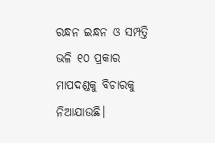ରନ୍ଧନ ଇନ୍ଧନ ଓ ସମ୍ପତ୍ତି ଭଳି ୧୦ ପ୍ରକାର ମାପଦଣ୍ଡକୁ ବିଚାରକୁ ନିଆଯାଉଛି।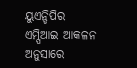ୟୁଏନ୍ଡିପିର ଏମ୍ପିଆଇ ଆକଳନ ଅନୁସାରେ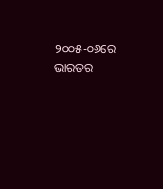୨୦୦୫-୦୬ରେ ଭାରତର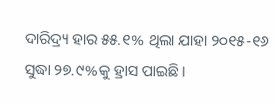ଦାରିଦ୍ର୍ୟ ହାର ୫୫.୧% ଥିଲା ଯାହା ୨୦୧୫-୧୬ ସୁଦ୍ଧା ୨୭.୯%କୁ ହ୍ରାସ ପାଇଛି।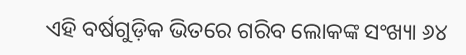ଏହି ବର୍ଷଗୁଡ଼ିକ ଭିତରେ ଗରିବ ଲୋକଙ୍କ ସଂଖ୍ୟା ୬୪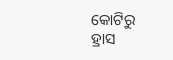କୋଟିରୁ ହ୍ରାସ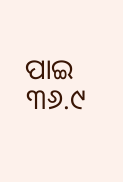ପାଇ ୩୬.୯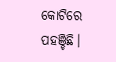କୋଟିରେ ପହଞ୍ଚିଛି।